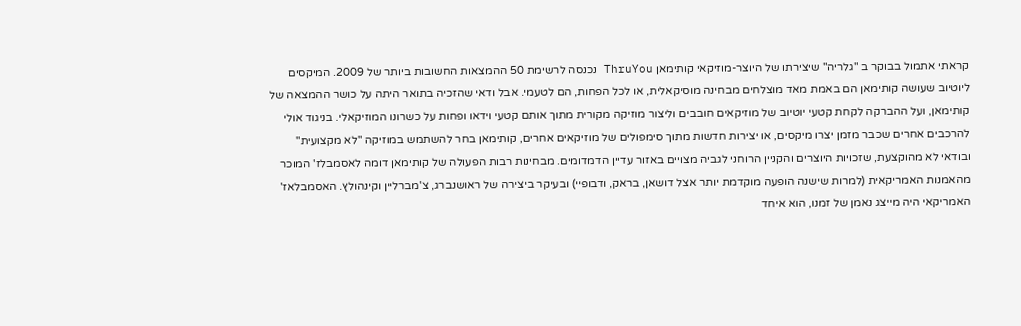קראתי אתמול בבוקר ב "גלריה" שיצירתו של היוצר-מוזיקאי קותימאן ThruYou נכנסה לרשימת 50 ההמצאות החשובות ביותר של 2009. המיקסים ליוטיוב שעושה קותימאן הם באמת מאד מוצלחים מבחינה מוסיקאלית, או לכל הפחות, הם לטעמי. אבל ודאי שהזכיה בתואר היתה על כושר ההמצאה של קותימאן, ועל ההברקה לקחת קטעי יוטיוב של מוזיקאים חובבים וליצור מוזיקה מקורית מתוך אותם קטעי וידאו ופחות על כשרונו המוזיקאלי. בניגוד אולי להרכבים אחרים שכבר מזמן יצרו מיקסים, או יצירות חדשות מתוך סימפולים של מוזיקאים אחרים, קותימאן בחר להשתמש במוזיקה "לא מקצועית" ובודאי לא מהוקצעת, שזכויות היוצרים והקניין הרוחני לגביה מצויים באזור עדיין הדמדומים. מבחינות רבות הפעולה של קותימאן דומה לאסמבלז' המוכר מהאמנות האמריקאית (למרות שישנה הופעה מוקדמת יותר אצל דושאן, בראק, ודבופיי) ובעיקר ביצירה של ראושנברג, צ'מברליין וקינהולץ. האסמבלאז' האמריקאי היה מייצג נאמן של זמנו, הוא איחד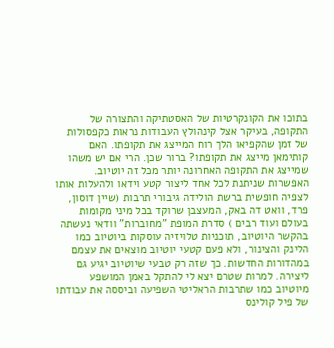בתוכו את הקונקרטיות של האסטתיקה והתצורה של התקופה, בעיקר אצל קינהולץ העבודות נראות כקפסולות של זמן שהקפיאו הלך רוח המייצג את תקופתו. האם קותימאן מייצג את תקופתו? ברור שכן. הרי אם יש משהו שמייצג את התקופה האחרונה יותר מכל זה יוטיוב. האפשרות שניתנת לכל אחד ליצור קטע וידאו ולהעלות אותו לצפיה חופשית ברשת הולידה גיבורי תרבות (שיין דוסון, פרד, וואט דה באק, המעצבן שרוקד בכל מיני מקומות בעולם ועוד רבים ) סדרת המופת "מחוברות" וודאי נעשתה בהקשר היוטיוב, תוכניות טלויזיה עוסקות ביוטיוב כמו הלינק והצינור, ולא פעם קטעי יוטיוב מוצאים את עצמם במהדורות החדשות. כך שזה רק טבעי שיוטיוב יגיע גם ליצירה. למרות שטרם יצא לי להתקל באמן המושפע מיוטיוב כמו שתרבות הראליטי השפיעה וביססה את עבודתו של פיל קולינס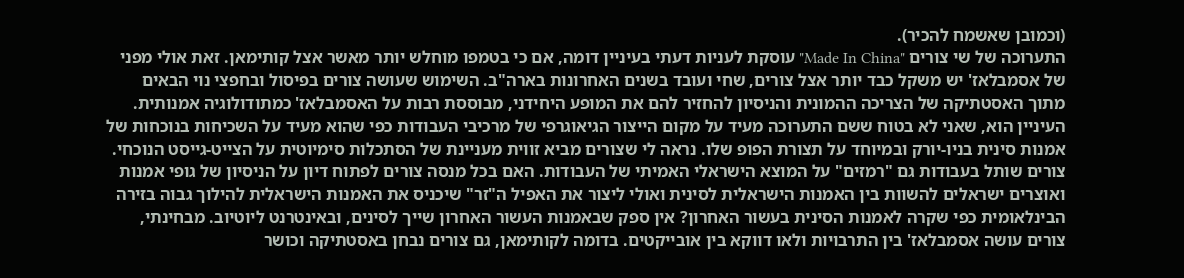(וכמובן שאשמח להכיר).
התערוכה של שי צורים "Made In China" עוסקת לעניות דעתי בעיניין דומה, אם כי בטמפו מוחלש יותר מאשר אצל קותימאן. זאת אולי מפני של אסמבלאז' יש משקל כבד יותר אצל צורים, שחי ועובד בשנים האחרונות בארה"ב. השימוש שעושה צורים בפיסול ובחפצי נוי הבאים מתוך האסטתיקה של הצריכה ההמונית והניסיון להחזיר להם את המופע היחידני, מבוססת רבות על האסמבלאז' כמתודולוגיה אמנותית. העיניין הוא, שאני לא בטוח ששם התערוכה מעיד על מקום הייצור הגיאוגרפי של מרכיבי העבודות כפי שהוא מעיד על השכיחות בנוכחות של אמנות סינית בניו-יורק ובמיוחד על תצורת הפופ שלו. נראה לי שצורים מביא זווית מעניינת של הסתכלות סימיוטית על הצייט-גייסט הנוכחי. צורים שותל בעבודות גם "רמזים" על המוצא הישראלי האמיתי של העבודות. האם בכל מנסה צורים לפתוח דיון על הניסיון של גופי אמנות ואוצרים ישראלים להשוות בין האמנות הישראלית לסינית ואולי ליצור את האפיל ה"זר" שיכניס את האמנות הישראלית להילוך גבוה בזירה הבינלאומית כפי שקרה לאמנות הסינית בעשור האחרון? אין ספק שבאמנות העשור האחרון שייך לסינים, ובאינטרנט ליוטיוב. מבחינתי, צורים עושה אסמבלאז' בין התרבויות ולאו דווקא בין אובייקטים. בדומה לקותימאן, גם צורים נבחן באסטתיקה וכושר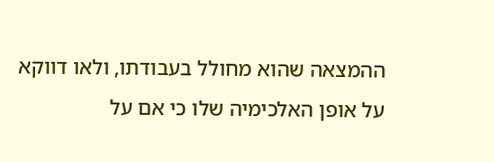ההמצאה שהוא מחולל בעבודתו, ולאו דווקא על אופן האלכימיה שלו כי אם על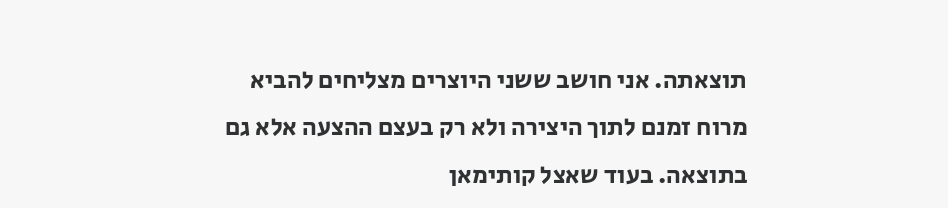תוצאתה. אני חושב ששני היוצרים מצליחים להביא מרוח זמנם לתוך היצירה ולא רק בעצם ההצעה אלא גם בתוצאה. בעוד שאצל קותימאן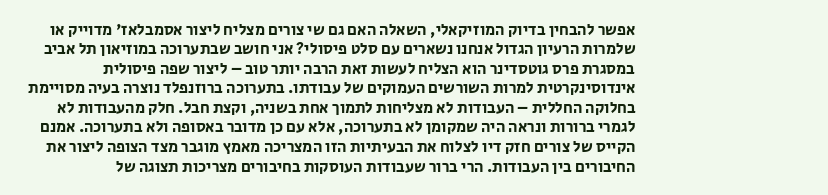אפשר להבחין בדיוק המוזיקאלי, השאלה האם גם שי צורים מצליח ליצור אסמבלאז' מדוייק או שלמרות הרעיון הגדול אנחנו נשארים עם סלט פיסולי? אני חושב שבתערוכה במוזיאון תל אביב במסגרת פרס גוטסדינר הוא הצליח לעשות זאת הרבה יותר טוב – ליצור שפה פיסולית אינדוסינקרטית למרות השורשים העמוקים של עבודתו. בתערוכה ברוזנפלד נוצרה בעיה מסויימת בחלוקה החללית – העבודות לא מצליחות לתמוך אחת בשניה, וקצת חבל. חלק מהעבודות לא לגמרי ברורות ונראה היה שמקומן לא בתערוכה, אלא עם כן מדובר באסופה ולא בתערוכה. אמנם הקייס של צורים חזק דיו לצלוח את הבעיתיות הזו המצריכה מאמץ מוגבר מצד הצופה ליצור את החיבורים בין העבודות. הרי ברור שעבודות העוסקות בחיבורים מצריכות תצוגה של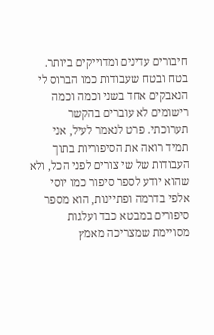חיבורים עדינים ומדוייקים ביותר. בטח ובטח שעבודות כמו הברוס לי הנאבקים אחד בשני וכמה וכמה רישומים לא עוברים בהקשר תערוכתי. פרט לנאמר לעיל, אני תמיד רואה את הסיפוריות בתוך העבודות של שי צורים לפני הכל, ולא שהוא יודע לספר סיפור כמו יוסי אלפי בדרמה ופתיינות, הוא מספר סיפורים במבטא כבד ועלגות מסויימת שמצריכה מאמץ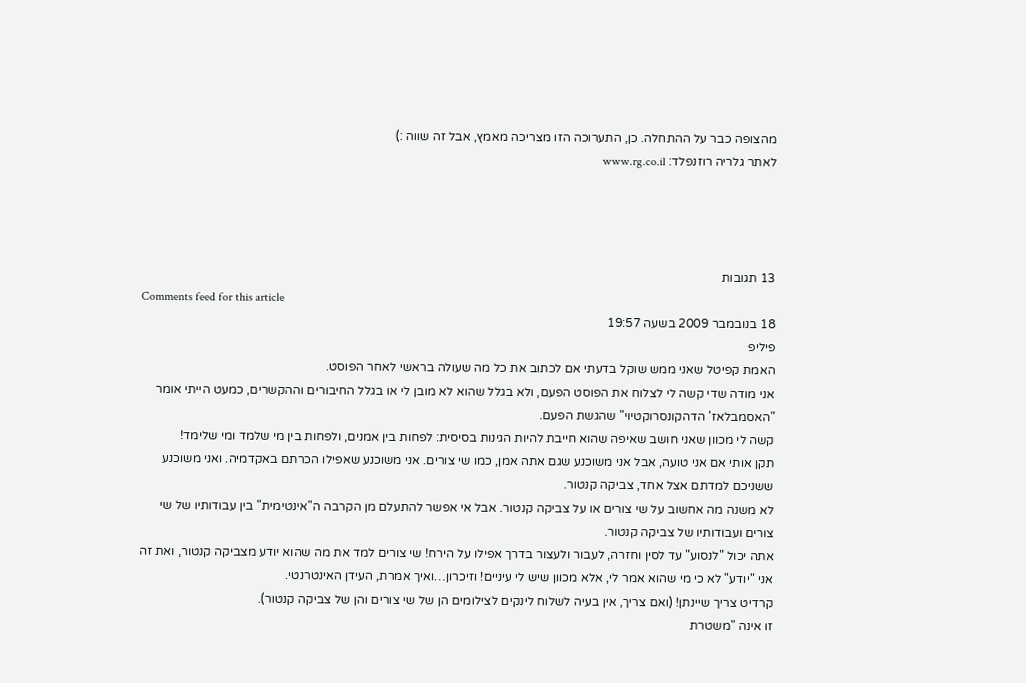מהצופה כבר על ההתחלה. כן, התערוכה הזו מצריכה מאמץ, אבל זה שווה :)
לאתר גלריה רוזנפלד: www.rg.co.il




13 תגובות
Comments feed for this article
18 בנובמבר 2009 בשעה 19:57
פיליפ
האמת קפיטל שאני ממש שוקל בדעתי אם לכתוב את כל מה שעולה בראשי לאחר הפוסט.
אני מודה שדי קשה לי לצלוח את הפוסט הפעם, ולא בגלל שהוא לא מובן לי או בגלל החיבורים וההקשרים, כמעט הייתי אומר "האסמבלאז' הדהקונסרוקטיוי" שהגשת הפעם.
קשה לי מכוון שאני חושב שאיפה שהוא חייבת להיות הגינות בסיסית: לפחות בין אמנים, ולפחות בין מי שלמד ומי שלימד!
תקן אותי אם אני טועה, אבל אני משוכנע שגם אתה אמן, כמו שי צורים. אני משוכנע שאפילו הכרתם באקדמיה. ואני משוכנע ששניכם למדתם אצל אחד, צביקה קנטור.
לא משנה מה אחשוב על שי צורים או על צביקה קנטור. אבל אי אפשר להתעלם מן הקרבה ה"אינטימית" בין עבודותיו של שי צורים ועבודותיו של צביקה קנטור.
אתה יכול "לנסוע" עד לסין וחזרה, לעבור ולעצור בדרך אפילו על הירח! שי צורים למד את מה שהוא יודע מצביקה קנטור, ואת זה אני "יודע" לא כי מי שהוא אמר לי, אלא מכוון שיש לי עיניים! וזיכרון…ואיך אמרת, העידן האינטרנטי.
קרדיט צריך שיינתן! (ואם צריך, אין בעיה לשלוח לינקים לצילומים הן של שי צורים והן של צביקה קנטור).
זו אינה "משטרת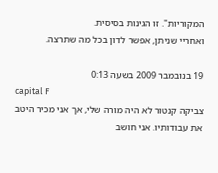המקוריות". זו הגינות בסיסית.
ואחריי שניתן, אפשר לדון בכל מה שתרצה.

19 בנובמבר 2009 בשעה 0:13
capital F
צביקה קנטור לא היה מורה שלי, אך אני מכיר היטב את עבודותיו. אני חושב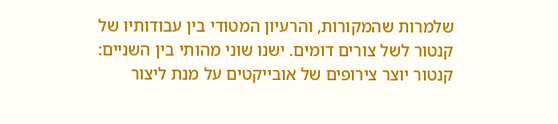שלמרות שהמקורות, והרעיון המטודי בין עבודותיו של קנטור לשל צורים דומים. ישנו שוני מהותי בין השניים: קנטור יוצר צירופים של אובייקטים על מנת ליצור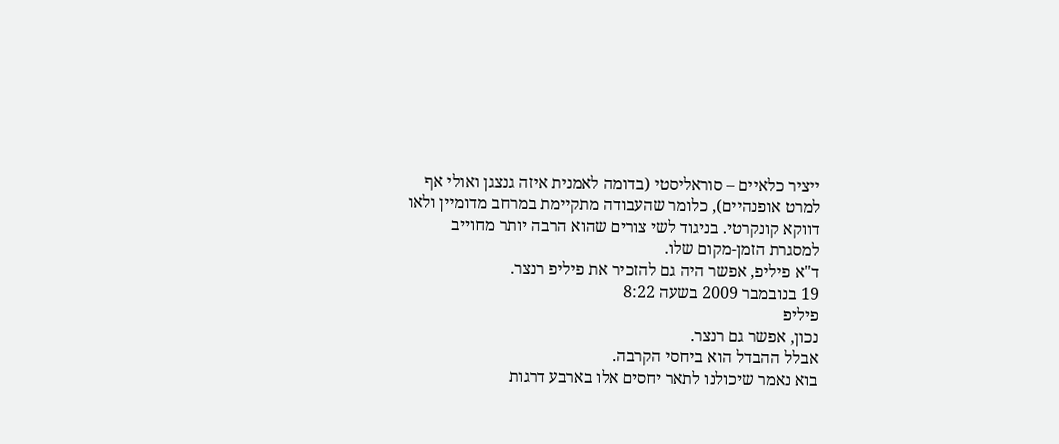ייציר כלאיים – סוראליסטי (בדומה לאמנית איזה גנצגן ואולי אף למרט אופנהיים), כלומר שהעבודה מתקיימת במרחב מדומיין ולאו דווקא קונקרטי. בניגוד לשי צורים שהוא הרבה יותר מחוייב למסגרת הזמן-מקום שלו.
ד"א פיליפ, אפשר היה גם להזכיר את פיליפ רנצר.
19 בנובמבר 2009 בשעה 8:22
פיליפ
נכון, אפשר גם רנצר.
אבלל ההבדל הוא ביחסי הקרבה.
בוא נאמר שיכולנו לתאר יחסים אלו בארבע דרגות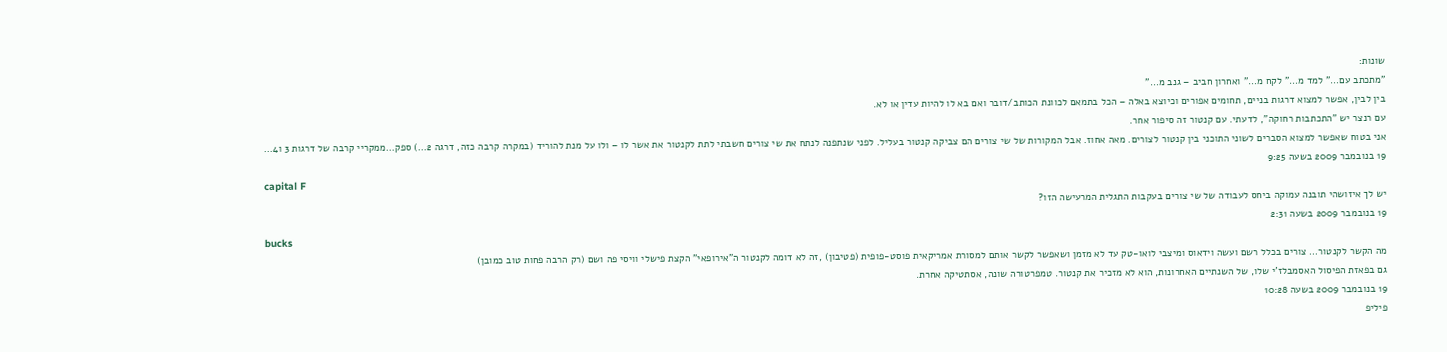שונות:
"מתכתב עם…" למד מ…" לקח מ…" ואחרון חביב – גנב מ…"
בין לבין, אפשר למצוא דרגות בניים, תחומים אפורים וכיוצא באלה – הכל בתמאם לכוונת הכותב/דובר ואם בא לו להיות עדין או לא.
עם רנצר יש "התכתבות רחוקה", לדעתי. עם קנטור זה סיפור אחר.
אני בטוח שאפשר למצוא הסברים לשוני התוכני בין קנטור לצורים. מאה אחוז. אבל המקורות של שי צורים הם צביקה קנטור בעליל. לפני שנתפנה לנתח את שי צורים חשבתי לתת לקנטור את אשר לו – ולו על מנת להוריד (במקרה קרבה כזה, דרגה 2…) ספק…ממקריי קרבה של דרגות 3 ו4…
19 בנובמבר 2009 בשעה 9:25
capital F
יש לך איזושהי תובנה עמוקה ביחס לעבודה של שי צורים בעקבות התגלית המרעישה הזו?
19 בנובמבר 2009 בשעה 2:31
bucks
מה הקשר לקנטור… צורים בכלל רשם ועשה וידאוס ומיצבי לואו-טק עד לא מזמן ושאפשר לקשר אותם למסורת אמריקאית פוסט-פופית (פטיבון) ,זה לא דומה לקנטור ה"אירופאי" הקצת פישלי וויסי פה ושם (רק הרבה פחות טוב כמובן)
גם בפאזת הפיסול האסמבלז'י שלו, של השנתיים האחרונות, הוא לא מזכיר את קנטור. טמפרטורה שונה, אסתטיקה אחרת.
19 בנובמבר 2009 בשעה 10:28
פיליפ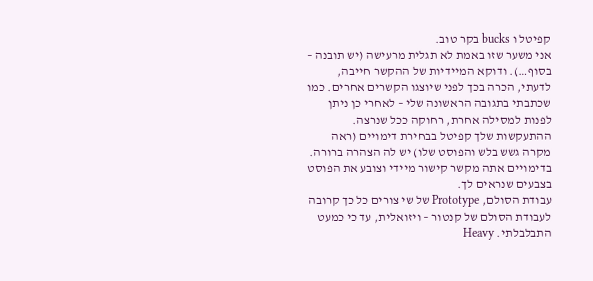קפיטל ו bucks בקר טוב.
אני משער שזו באמת לא תגלית מרעישה (יש תובנה – בסוף…). ודוקא המיידיות של ההקשר חייבה, לדעתי, הכרה בכך לפני שיוצגו הקשרים אחרים. כמו שכתבתי בתגובה הראשונה שלי – לאחרי כן ניתן לפנות למסילה אחרת, רחוקה ככל שנרצה.
ההתעקשות שלך קפיטל בבחירת דימויים (ראה מקרה גשש בלש והפוסט שלו) יש לה הצהרה ברורה. בדימויים אתה מקשר קישור מיידי וצובע את הפוסט בצבעים שנראים לך.
עבודת הסולם, Prototype של שי צורים כל כך קרובה לעבודת הסולם של קנטור – ויזואלית, עד כי כמעט התבלבלתי. Heavy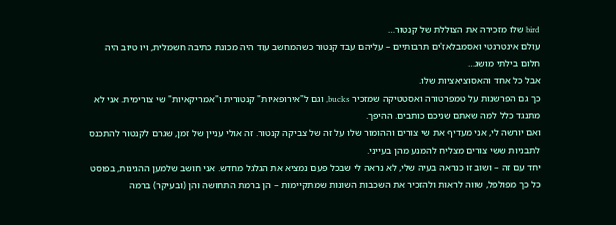bird שלו מזכירה את הצוללת של קנטור…
עולם אינטרנטי ואסמבלאז'ים תרבותיים – עליהם עבד קנטור כשהמחשב עוד היה מכונת כתיבה חשמלית, ויו טיוב היה חלום בילתי מושג…
אבל כל אחד והאסוציאציות שלו.
כך גם הפרשנות על טמפרטורה ואסטטיקה שמזכיר bucks, וגם ל"אירופאיות" קנטורית ו"אמריקאיות" שי צורימית. אני לא מתנגד כלל למה שאתם שניכם כותבים. ההיפך.
ואם יורשה לי, אני מעדיף את שי צורים וההומור שלו על זה של צביקה קנטור. זה אולי עניין של זמן, שגרם לקנטור להתכנס לתבניות ששי צורים מצליח להמנע מהן בעייני.
יחד עם זה – ושוב זו כנראה בעיה שלי, לא נראה לי שבכל פעם נמציא את הגלגל מחדש. אני חושב שלמען ההגינות, בפוסט כל כך מפולפל, שווה לראות ולהזכיר את השכבות השונות שמתקיימות – הן ברמת התחושה והן (ובעיקר) ברמה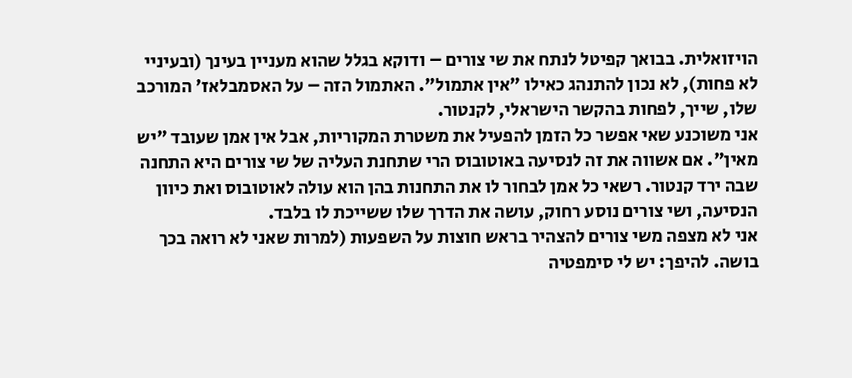הויזואלית. בבואך קפיטל לנתח את שי צורים – ודוקא בגלל שהוא מעניין בעינך (ובעיניי לא פחות), לא נכון להתנהג כאילו "אין אתמול". האתמול הזה – על האסמבלאז' המורכב שלו, שייך, לפחות בהקשר הישראלי, לקנטור.
אני משוכנע שאי אפשר כל הזמן להפעיל את משטרת המקוריות, אבל אין אמן שעובד "יש מאין". אם אשווה את זה לנסיעה באוטובוס הרי שתחנת העליה של שי צורים היא התחנה שבה ירד קנטור. רשאי כל אמן לבחור לו את התחנות בהן הוא עולה לאוטובוס ואת כיוון הנסיעה, ושי צורים נוסע רחוק, עושה את הדרך שלו ששייכת לו בלבד.
אני לא מצפה משי צורים להצהיר בראש חוצות על השפעות (למרות שאני לא רואה בכך בושה. להיפך: יש לי סימפטיה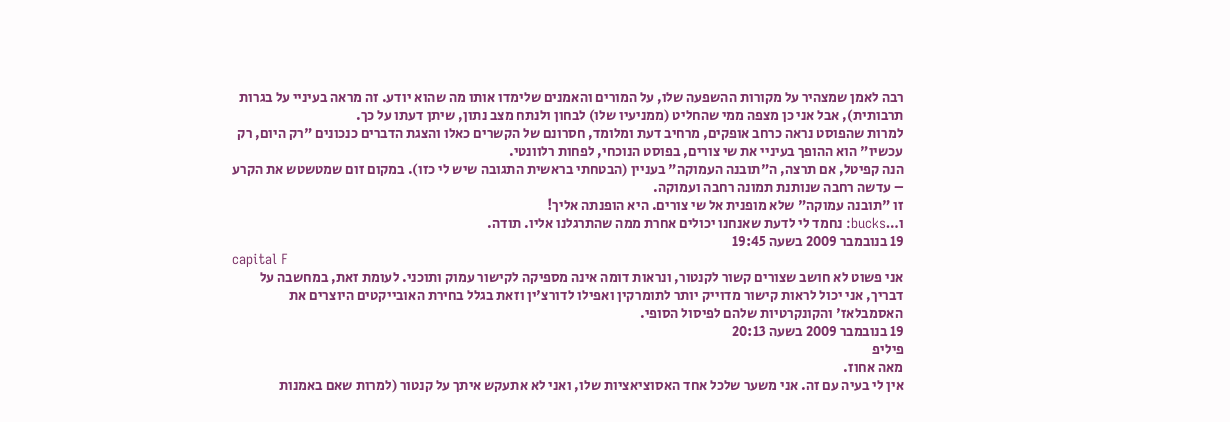רבה לאמן שמצהיר על מקורות ההשפעה שלו, על המורים והאמנים שלימדו אותו מה שהוא יודע. זה מראה בעיניי על בגרות תרבותית), אבל אני כן מצפה ממי שהחליט (ממניעיו שלו) לבחון ולנתח מצב נתון, שיתן דעתו על כך.
למרות שהפוסט נראה כרחב אופקים, מרחיב דעת ומלומד, חסרונם של הקשרים כאלו והצגת הדברים כנכונים "רק היום, רק עכשיו" הוא ההופך בעיניי את שי צורים, בפוסט הנוכחי, לפחות רלוונטי.
הנה קפיטל, אם תרצה, ה"תובנה העמוקה" בעניין (הבטחתי בראשית התגובה שיש לי כזו). במקום זום שמטשטש את הקרע – עדשה רחבה שנותנת תמונה רחבה ועמוקה.
זו "תובנה עמוקה" שלא מופנית אל שי צורים. היא הופנתה אליך!
ו…bucks: נחמד לי לדעת שאנחנו יכולים אחרת ממה שהתרגלנו אליו. תודה.
19 בנובמבר 2009 בשעה 19:45
capital F
אני פשוט לא חושב שצורים קשור לקנטור, ונראות דומה אינה מספיקה לקישור עמוק ותוכני. לעומת זאת, במחשבה על דבריך, אני יכול לראות קישור מדוייק יותר לתומרקין ואפילו לדורצ'ין וזאת בגלל בחירת האובייקטים היוצרים את האסמבלאז' והקונקרטיות שלהם לפיסול הסופי.
19 בנובמבר 2009 בשעה 20:13
פיליפ
מאה אחוז.
אין לי בעיה עם זה. אני משער שלכל אחד האסוציאציות שלו, ואני לא אתעקש איתך על קנטור (למרות שאם באמנות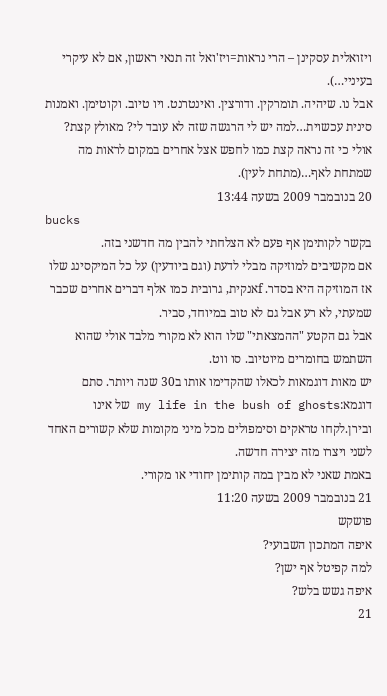ויזואלית עסקינן – הרי נראות=ויז'ואל זה תנאי ראשון, אם לא עיקרי בעיניי…).
אבל נו. שיהיה. תומרקין. ודורצין. ואינטרנט. ויו טיוב. וקוטימן. ואמנות סינית עכשוית…למה יש לי הרגשה שזה לא עובד לי? מאולץ קצת?
אולי כי זה נראה קצת כמו לחפש אצל אחרים במקום לראות מה שמתחת לאף…(מתחת לעין).
20 בנובמבר 2009 בשעה 13:44
bucks
בקשר לקותימן אף פעם לא הצלחתי להבין מה חדשני בזה.
אם מקשיבים למוזיקה מבלי לדעת (וגם ביודעין) על כל המיקסינג שלו אז המוזיקה היא בסדר. fאנקית, גרובית כמו אלף דברים אחרים שכבר שמעתי, לא רע אבל גם לא טוב במיוחד, סביר.
אבל גם הקטע "ההמצאתי" שלו הוא לא מקורי מלבד אולי שהוא השתמש בחומרים מיוטיוב. סו ווט.
יש מאות דוגמאות לכאלו שהקדימו אותו ב30 שנה ויותר. סתם דוגמא:my life in the bush of ghosts של אינו ובירן.לקחו טראקים וסימפולים מכל מיני מקומות שלא קשורים האחד לשני ויצרו מזה יצירה חדשה.
באמת שאני לא מבין במה קותימן יחודי או מקורי.
21 בנובמבר 2009 בשעה 11:20
פושקש
איפה המתכון השבועי?
למה קפיטל אף ישן?
איפה גשש בלש?
21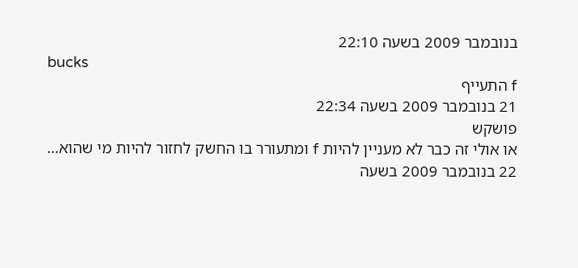בנובמבר 2009 בשעה 22:10
bucks
f התעייף
21 בנובמבר 2009 בשעה 22:34
פושקש
או אולי זה כבר לא מעניין להיות f ומתעורר בו החשק לחזור להיות מי שהוא…
22 בנובמבר 2009 בשעה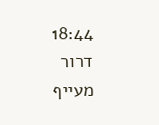18:44
דרור
מעייף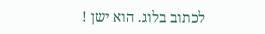לכתוב בלוג. הוא ישן !